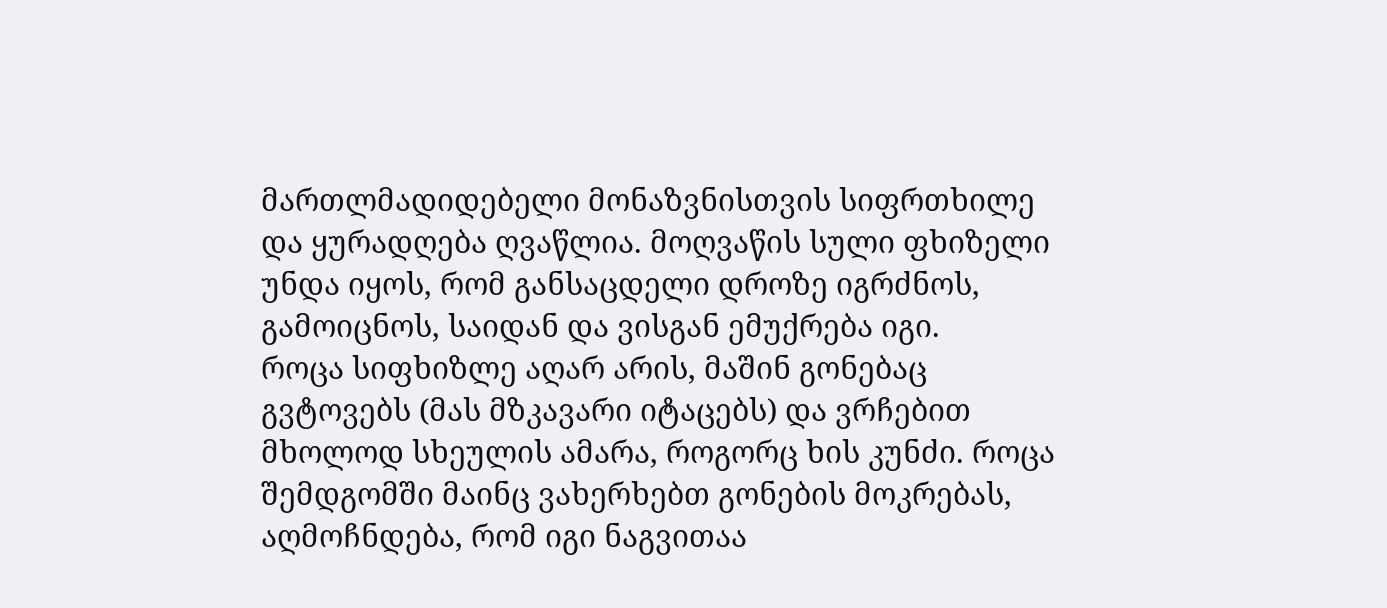მართლმადიდებელი მონაზვნისთვის სიფრთხილე და ყურადღება ღვაწლია. მოღვაწის სული ფხიზელი უნდა იყოს, რომ განსაცდელი დროზე იგრძნოს, გამოიცნოს, საიდან და ვისგან ემუქრება იგი.
როცა სიფხიზლე აღარ არის, მაშინ გონებაც გვტოვებს (მას მზკავარი იტაცებს) და ვრჩებით მხოლოდ სხეულის ამარა, როგორც ხის კუნძი. როცა შემდგომში მაინც ვახერხებთ გონების მოკრებას, აღმოჩნდება, რომ იგი ნაგვითაა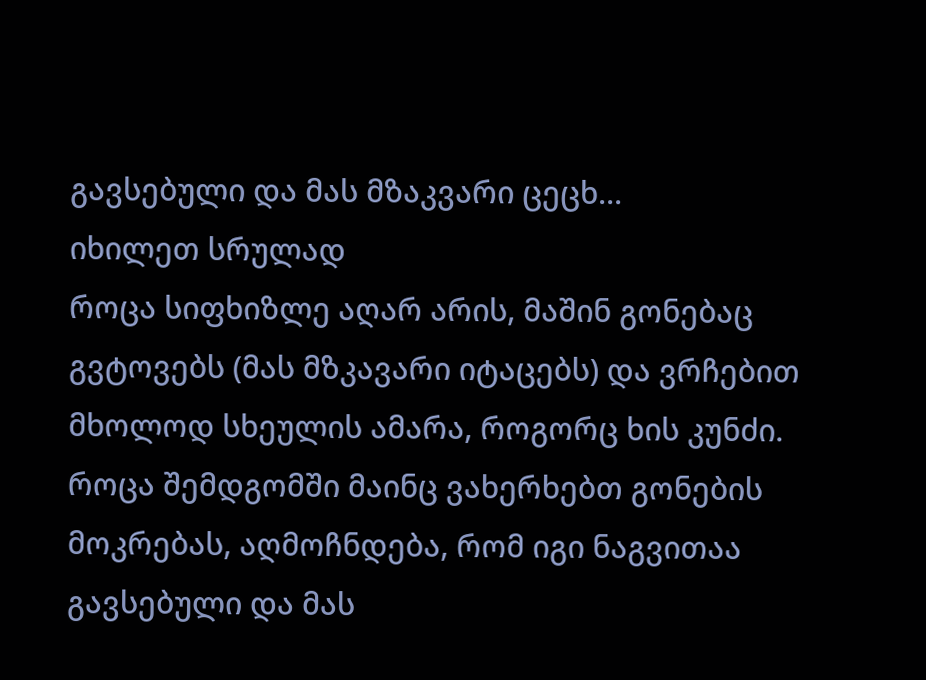გავსებული და მას მზაკვარი ცეცხ...
იხილეთ სრულად
როცა სიფხიზლე აღარ არის, მაშინ გონებაც გვტოვებს (მას მზკავარი იტაცებს) და ვრჩებით მხოლოდ სხეულის ამარა, როგორც ხის კუნძი. როცა შემდგომში მაინც ვახერხებთ გონების მოკრებას, აღმოჩნდება, რომ იგი ნაგვითაა გავსებული და მას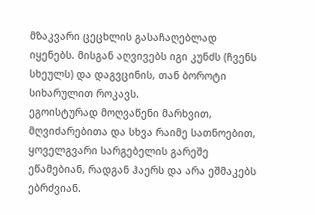მზაკვარი ცეცხლის გასაჩაღებლად იყენებს. მისგან აღვივებს იგი კუნძს (ჩვენს სხეულს) და დაგვცინის, თან ბოროტი სიხარულით როკავს.
ეგოისტურად მოღვაწენი მარხვით, მღვიძარებითა და სხვა რაიმე სათნოებით, ყოველგვარი სარგებელის გარეშე ეწამებიან, რადგან ჰაერს და არა ეშმაკებს ებრძვიან.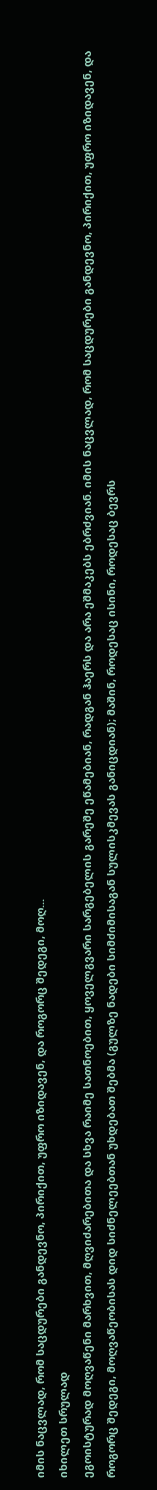იმის ნაცვლად, რომ საცდურები განდევნო, პირიქით, უფრო იზიდავენ, და როგორც შედეგი, მოღ...
იხილეთ სრულად
ეგოისტურად მოღვაწენი მარხვით, მღვიძარებითა და სხვა რაიმე სათნოებით, ყოველგვარი სარგებელის გარეშე ეწამებიან, რადგან ჰაერს და არა ეშმაკებს ებრძვიან. იმის ნაცვლად, რომ საცდურები განდევნო, პირიქით, უფრო იზიდავენ, და როგორც შედეგი, მოღვაწეობისას დიდ სიძნელეებთან უხდებათ შებმა (გულზე ნადები სიმძიმისაგან სულისკმევას განიცდიან); მაშინ, როდესაც ისინი, როდესაც ბევრს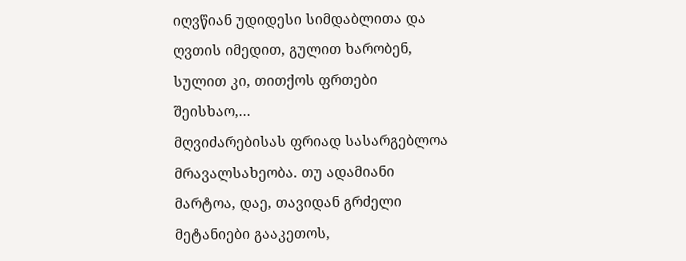იღვწიან უდიდესი სიმდაბლითა და ღვთის იმედით, გულით ხარობენ, სულით კი, თითქოს ფრთები შეისხაო,...
მღვიძარებისას ფრიად სასარგებლოა მრავალსახეობა. თუ ადამიანი მარტოა, დაე, თავიდან გრძელი მეტანიები გააკეთოს,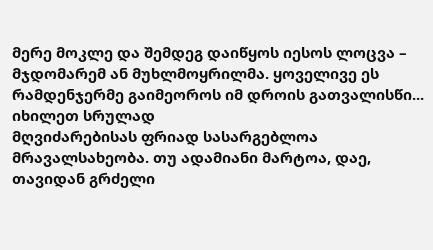მერე მოკლე და შემდეგ დაიწყოს იესოს ლოცვა – მჯდომარემ ან მუხლმოყრილმა. ყოველივე ეს რამდენჯერმე გაიმეოროს იმ დროის გათვალისწი...
იხილეთ სრულად
მღვიძარებისას ფრიად სასარგებლოა მრავალსახეობა. თუ ადამიანი მარტოა, დაე, თავიდან გრძელი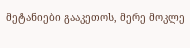მეტანიები გააკეთოს, მერე მოკლე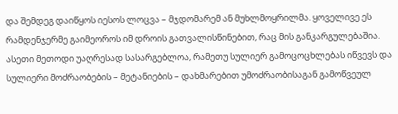და შემდეგ დაიწყოს იესოს ლოცვა – მჯდომარემ ან მუხლმოყრილმა. ყოველივე ეს რამდენჯერმე გაიმეოროს იმ დროის გათვალისწინებით, რაც მის განკარგულებაშია. ასეთი მეთოდი უაღრესად სასარგებლოა, რამეთუ სულიერ გამოცოცხლებას იწვევს და სულიერი მოძრაობების – მეტანიების – დახმარებით უმოძრაობისაგან გამოწვეულ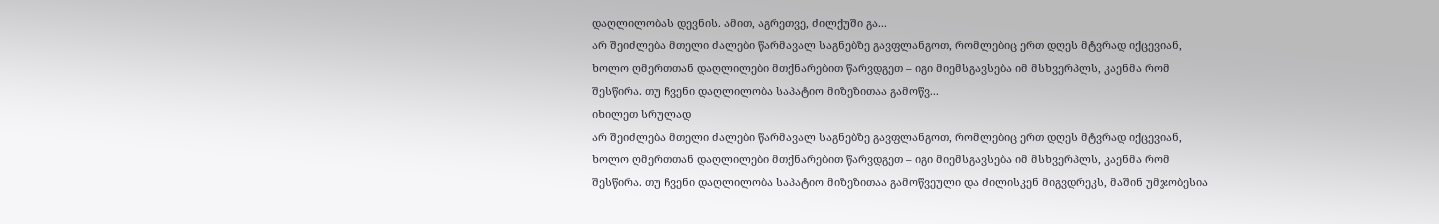დაღლილობას დევნის. ამით, აგრეთვე, ძილქუში გა...
არ შეიძლება მთელი ძალები წარმავალ საგნებზე გავფლანგოთ, რომლებიც ერთ დღეს მტვრად იქცევიან, ხოლო ღმერთთან დაღლილები მთქნარებით წარვდგეთ – იგი მიემსგავსება იმ მსხვერპლს, კაენმა რომ შესწირა. თუ ჩვენი დაღლილობა საპატიო მიზეზითაა გამოწვ...
იხილეთ სრულად
არ შეიძლება მთელი ძალები წარმავალ საგნებზე გავფლანგოთ, რომლებიც ერთ დღეს მტვრად იქცევიან, ხოლო ღმერთთან დაღლილები მთქნარებით წარვდგეთ – იგი მიემსგავსება იმ მსხვერპლს, კაენმა რომ შესწირა. თუ ჩვენი დაღლილობა საპატიო მიზეზითაა გამოწვეული და ძილისკენ მიგვდრეკს, მაშინ უმჯობესია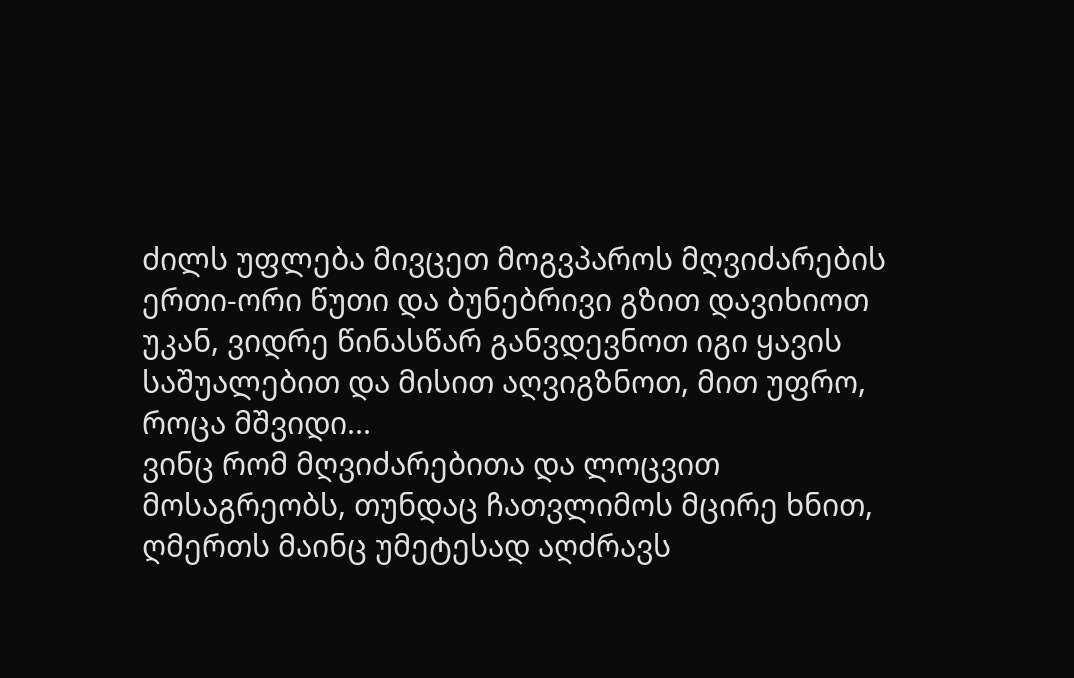ძილს უფლება მივცეთ მოგვპაროს მღვიძარების ერთი-ორი წუთი და ბუნებრივი გზით დავიხიოთ უკან, ვიდრე წინასწარ განვდევნოთ იგი ყავის საშუალებით და მისით აღვიგზნოთ, მით უფრო, როცა მშვიდი...
ვინც რომ მღვიძარებითა და ლოცვით მოსაგრეობს, თუნდაც ჩათვლიმოს მცირე ხნით, ღმერთს მაინც უმეტესად აღძრავს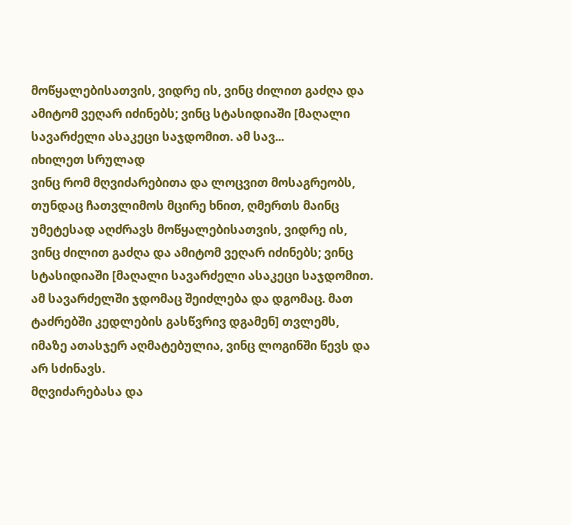მოწყალებისათვის, ვიდრე ის, ვინც ძილით გაძღა და ამიტომ ვეღარ იძინებს; ვინც სტასიდიაში [მაღალი სავარძელი ასაკეცი საჯდომით. ამ სავ...
იხილეთ სრულად
ვინც რომ მღვიძარებითა და ლოცვით მოსაგრეობს, თუნდაც ჩათვლიმოს მცირე ხნით, ღმერთს მაინც უმეტესად აღძრავს მოწყალებისათვის, ვიდრე ის, ვინც ძილით გაძღა და ამიტომ ვეღარ იძინებს; ვინც სტასიდიაში [მაღალი სავარძელი ასაკეცი საჯდომით. ამ სავარძელში ჯდომაც შეიძლება და დგომაც. მათ ტაძრებში კედლების გასწვრივ დგამენ] თვლემს, იმაზე ათასჯერ აღმატებულია, ვინც ლოგინში წევს და არ სძინავს.
მღვიძარებასა და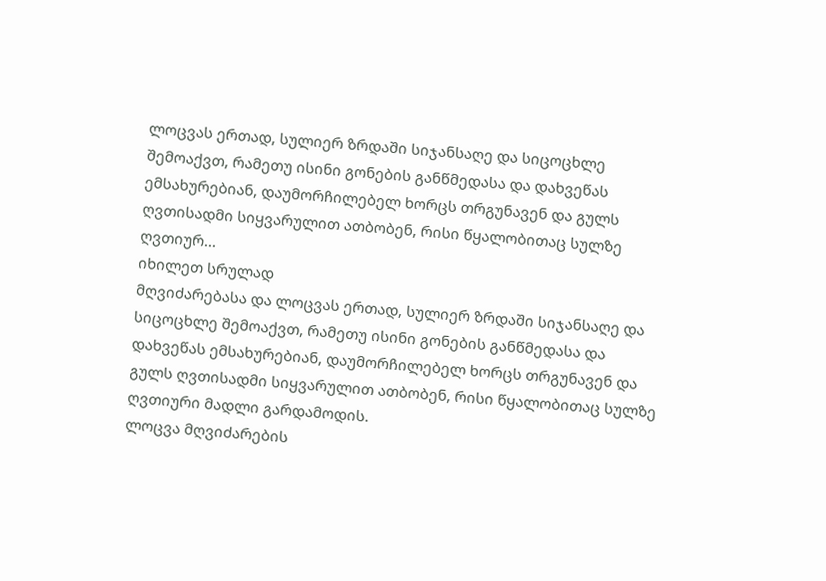ლოცვას ერთად, სულიერ ზრდაში სიჯანსაღე და სიცოცხლე შემოაქვთ, რამეთუ ისინი გონების განწმედასა და დახვეწას ემსახურებიან, დაუმორჩილებელ ხორცს თრგუნავენ და გულს ღვთისადმი სიყვარულით ათბობენ, რისი წყალობითაც სულზე ღვთიურ...
იხილეთ სრულად
მღვიძარებასა და ლოცვას ერთად, სულიერ ზრდაში სიჯანსაღე და სიცოცხლე შემოაქვთ, რამეთუ ისინი გონების განწმედასა და დახვეწას ემსახურებიან, დაუმორჩილებელ ხორცს თრგუნავენ და გულს ღვთისადმი სიყვარულით ათბობენ, რისი წყალობითაც სულზე ღვთიური მადლი გარდამოდის.
ლოცვა მღვიძარების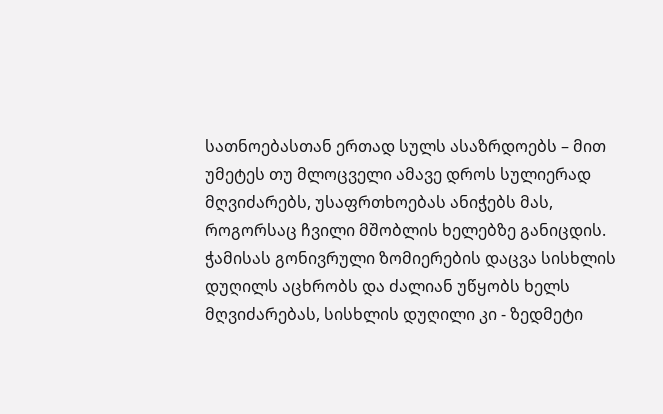სათნოებასთან ერთად სულს ასაზრდოებს – მით უმეტეს თუ მლოცველი ამავე დროს სულიერად მღვიძარებს, უსაფრთხოებას ანიჭებს მას, როგორსაც ჩვილი მშობლის ხელებზე განიცდის.
ჭამისას გონივრული ზომიერების დაცვა სისხლის დუღილს აცხრობს და ძალიან უწყობს ხელს მღვიძარებას, სისხლის დუღილი კი - ზედმეტი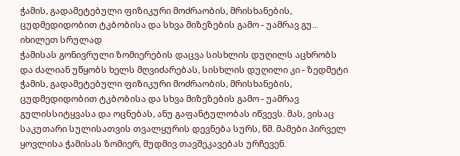ჭამის, გადამეტებული ფიზიკური მოძრაობის, მრისხანების, ცუდმედიდობით ტკბობისა და სხვა მიზეზების გამო - უამრავ გუ...
იხილეთ სრულად
ჭამისას გონივრული ზომიერების დაცვა სისხლის დუღილს აცხრობს და ძალიან უწყობს ხელს მღვიძარებას, სისხლის დუღილი კი - ზედმეტი ჭამის, გადამეტებული ფიზიკური მოძრაობის, მრისხანების, ცუდმედიდობით ტკბობისა და სხვა მიზეზების გამო - უამრავ გულისსიტყვასა და ოცნებას, ანუ გაფანტულობას იწვევს. მას, ვისაც საკუთარი სულისათვის თვალყურის დევნება სურს, წმ. მამები პირველ ყოვლისა ჭამისას ზომიერ, მუდმივ თავშეკავებას ურჩევენ.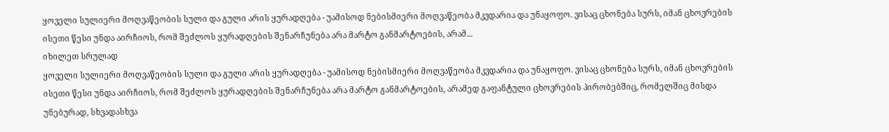ყოველი სულიერი მოღვაწეობის სული და გული არის ყურადღება - უამისოდ ნებისმიერი მოღვაწეობა მკვდარია და უნაყოფო. ვისაც ცხონება სურს, იმან ცხოვრების ისეთი წესი უნდა აირჩიოს, რომ შეძლოს ყურადღების შენარჩუნება არა მარტო განმარტოების, არამ...
იხილეთ სრულად
ყოველი სულიერი მოღვაწეობის სული და გული არის ყურადღება - უამისოდ ნებისმიერი მოღვაწეობა მკვდარია და უნაყოფო. ვისაც ცხონება სურს, იმან ცხოვრების ისეთი წესი უნდა აირჩიოს, რომ შეძლოს ყურადღების შენარჩუნება არა მარტო განმარტოების, არამედ გაფანტული ცხოვრების პირობებშიც, რომელშიც მისდა უნებურად, სხვადასხვა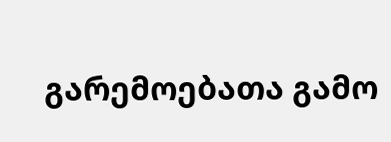გარემოებათა გამო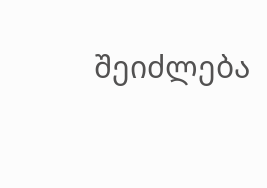შეიძლება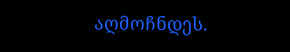აღმოჩნდეს.